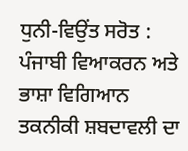ਧੁਨੀ-ਵਿਉਂਤ ਸਰੋਤ : ਪੰਜਾਬੀ ਵਿਆਕਰਨ ਅਤੇ ਭਾਸ਼ਾ ਵਿਗਿਆਨ ਤਕਨੀਕੀ ਸ਼ਬਦਾਵਲੀ ਦਾ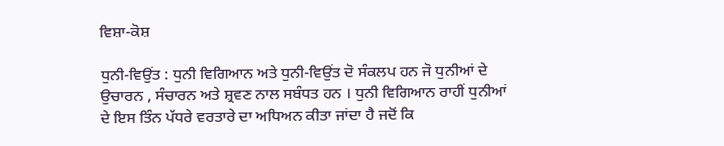ਵਿਸ਼ਾ-ਕੋਸ਼

ਧੁਨੀ-ਵਿਉਂਤ : ਧੁਨੀ ਵਿਗਿਆਨ ਅਤੇ ਧੁਨੀ-ਵਿਉਂਤ ਦੋ ਸੰਕਲਪ ਹਨ ਜੋ ਧੁਨੀਆਂ ਦੇ ਉਚਾਰਨ , ਸੰਚਾਰਨ ਅਤੇ ਸ਼੍ਰਵਣ ਨਾਲ ਸਬੰਧਤ ਹਨ । ਧੁਨੀ ਵਿਗਿਆਨ ਰਾਹੀਂ ਧੁਨੀਆਂ ਦੇ ਇਸ ਤਿੰਨ ਪੱਧਰੇ ਵਰਤਾਰੇ ਦਾ ਅਧਿਅਨ ਕੀਤਾ ਜਾਂਦਾ ਹੈ ਜਦੋਂ ਕਿ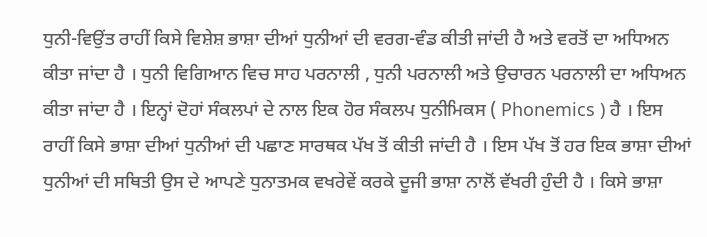ਧੁਨੀ-ਵਿਉਂਤ ਰਾਹੀਂ ਕਿਸੇ ਵਿਸ਼ੇਸ਼ ਭਾਸ਼ਾ ਦੀਆਂ ਧੁਨੀਆਂ ਦੀ ਵਰਗ-ਵੰਡ ਕੀਤੀ ਜਾਂਦੀ ਹੈ ਅਤੇ ਵਰਤੋਂ ਦਾ ਅਧਿਅਨ ਕੀਤਾ ਜਾਂਦਾ ਹੈ । ਧੁਨੀ ਵਿਗਿਆਨ ਵਿਚ ਸਾਹ ਪਰਨਾਲੀ , ਧੁਨੀ ਪਰਨਾਲੀ ਅਤੇ ਉਚਾਰਨ ਪਰਨਾਲੀ ਦਾ ਅਧਿਅਨ ਕੀਤਾ ਜਾਂਦਾ ਹੈ । ਇਨ੍ਹਾਂ ਦੋਹਾਂ ਸੰਕਲਪਾਂ ਦੇ ਨਾਲ ਇਕ ਹੋਰ ਸੰਕਲਪ ਧੁਨੀਮਿਕਸ ( Phonemics ) ਹੈ । ਇਸ ਰਾਹੀਂ ਕਿਸੇ ਭਾਸ਼ਾ ਦੀਆਂ ਧੁਨੀਆਂ ਦੀ ਪਛਾਣ ਸਾਰਥਕ ਪੱਖ ਤੋਂ ਕੀਤੀ ਜਾਂਦੀ ਹੈ । ਇਸ ਪੱਖ ਤੋਂ ਹਰ ਇਕ ਭਾਸ਼ਾ ਦੀਆਂ ਧੁਨੀਆਂ ਦੀ ਸਥਿਤੀ ਉਸ ਦੇ ਆਪਣੇ ਧੁਨਾਤਮਕ ਵਖਰੇਵੇਂ ਕਰਕੇ ਦੂਜੀ ਭਾਸ਼ਾ ਨਾਲੋਂ ਵੱਖਰੀ ਹੁੰਦੀ ਹੈ । ਕਿਸੇ ਭਾਸ਼ਾ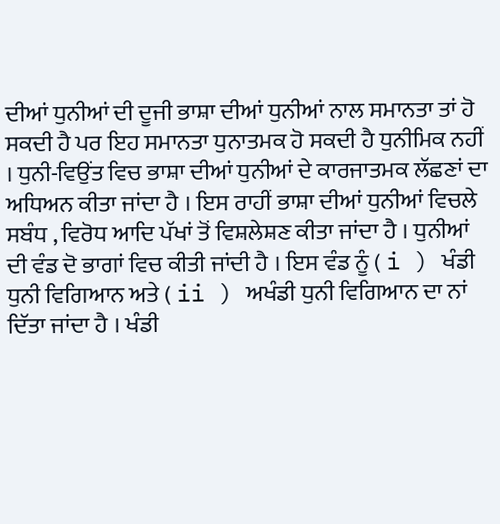ਦੀਆਂ ਧੁਨੀਆਂ ਦੀ ਦੂਜੀ ਭਾਸ਼ਾ ਦੀਆਂ ਧੁਨੀਆਂ ਨਾਲ ਸਮਾਨਤਾ ਤਾਂ ਹੋ ਸਕਦੀ ਹੈ ਪਰ ਇਹ ਸਮਾਨਤਾ ਧੁਨਾਤਮਕ ਹੋ ਸਕਦੀ ਹੈ ਧੁਨੀਮਿਕ ਨਹੀਂ । ਧੁਨੀ-ਵਿਉਂਤ ਵਿਚ ਭਾਸ਼ਾ ਦੀਆਂ ਧੁਨੀਆਂ ਦੇ ਕਾਰਜਾਤਮਕ ਲੱਛਣਾਂ ਦਾ ਅਧਿਅਨ ਕੀਤਾ ਜਾਂਦਾ ਹੈ । ਇਸ ਰਾਹੀਂ ਭਾਸ਼ਾ ਦੀਆਂ ਧੁਨੀਆਂ ਵਿਚਲੇ ਸਬੰਧ , ਵਿਰੋਧ ਆਦਿ ਪੱਖਾਂ ਤੋਂ ਵਿਸ਼ਲੇਸ਼ਣ ਕੀਤਾ ਜਾਂਦਾ ਹੈ । ਧੁਨੀਆਂ ਦੀ ਵੰਡ ਦੋ ਭਾਗਾਂ ਵਿਚ ਕੀਤੀ ਜਾਂਦੀ ਹੈ । ਇਸ ਵੰਡ ਨੂੰ ( i ) ਖੰਡੀ ਧੁਨੀ ਵਿਗਿਆਨ ਅਤੇ ( ii ) ਅਖੰਡੀ ਧੁਨੀ ਵਿਗਿਆਨ ਦਾ ਨਾਂ ਦਿੱਤਾ ਜਾਂਦਾ ਹੈ । ਖੰਡੀ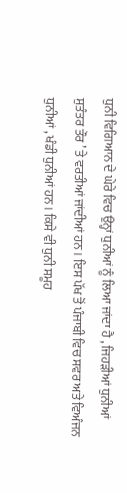ਧੁਨੀ ਵਿਗਿਆਨ ਦੇ ਘੇਰੇ ਵਿਚ ਉਨ੍ਹਾਂ ਧੁਨੀਆਂ ਨੂੰ ਲਿਆ ਜਾਂਦਾ ਹੈ , ਜਿਹੜੀਆਂ ਧੁਨੀਆਂ ਸੁਤੰਤਰ ਤੌਰ ’ ਤੇ ਵਰਤੀਆਂ ਜਾਂਦੀਆਂ ਹਨ । ਇਸ ਪੱਖ ਤੋਂ ਪੰਜਾਬੀ ਵਿਚ ਸਵਰ ਅਤੇ ਵਿਅੰਜਨ ਧੁਨੀਆਂ , ਖੰਡੀ ਧੁਨੀਆਂ ਹਨ । ਕਿਸੇ ਵੀ ਧੁਨੀ ਸਮੂਹ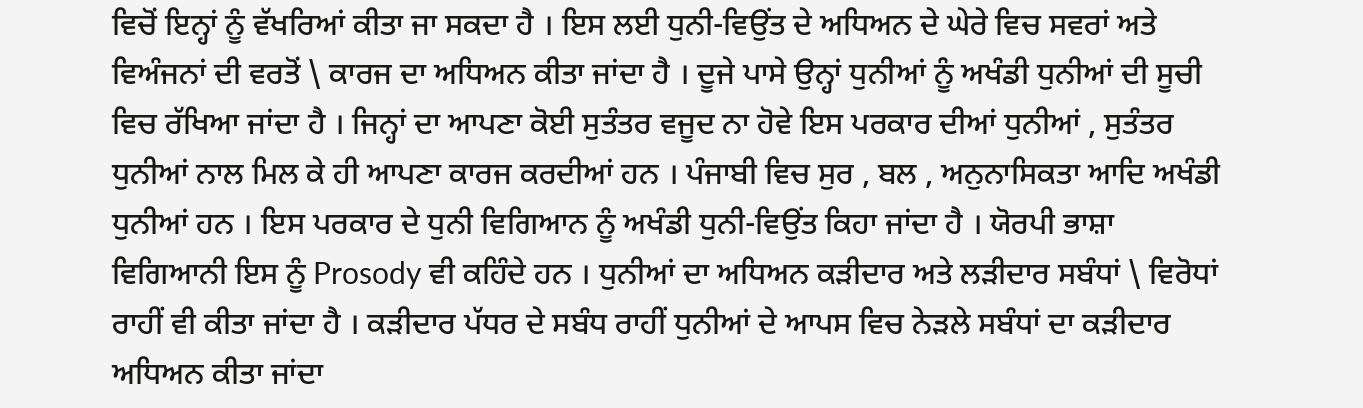ਵਿਚੋਂ ਇਨ੍ਹਾਂ ਨੂੰ ਵੱਖਰਿਆਂ ਕੀਤਾ ਜਾ ਸਕਦਾ ਹੈ । ਇਸ ਲਈ ਧੁਨੀ-ਵਿਉਂਤ ਦੇ ਅਧਿਅਨ ਦੇ ਘੇਰੇ ਵਿਚ ਸਵਰਾਂ ਅਤੇ ਵਿਅੰਜਨਾਂ ਦੀ ਵਰਤੋਂ \ ਕਾਰਜ ਦਾ ਅਧਿਅਨ ਕੀਤਾ ਜਾਂਦਾ ਹੈ । ਦੂਜੇ ਪਾਸੇ ਉਨ੍ਹਾਂ ਧੁਨੀਆਂ ਨੂੰ ਅਖੰਡੀ ਧੁਨੀਆਂ ਦੀ ਸੂਚੀ ਵਿਚ ਰੱਖਿਆ ਜਾਂਦਾ ਹੈ । ਜਿਨ੍ਹਾਂ ਦਾ ਆਪਣਾ ਕੋਈ ਸੁਤੰਤਰ ਵਜੂਦ ਨਾ ਹੋਵੇ ਇਸ ਪਰਕਾਰ ਦੀਆਂ ਧੁਨੀਆਂ , ਸੁਤੰਤਰ ਧੁਨੀਆਂ ਨਾਲ ਮਿਲ ਕੇ ਹੀ ਆਪਣਾ ਕਾਰਜ ਕਰਦੀਆਂ ਹਨ । ਪੰਜਾਬੀ ਵਿਚ ਸੁਰ , ਬਲ , ਅਨੁਨਾਸਿਕਤਾ ਆਦਿ ਅਖੰਡੀ ਧੁਨੀਆਂ ਹਨ । ਇਸ ਪਰਕਾਰ ਦੇ ਧੁਨੀ ਵਿਗਿਆਨ ਨੂੰ ਅਖੰਡੀ ਧੁਨੀ-ਵਿਉਂਤ ਕਿਹਾ ਜਾਂਦਾ ਹੈ । ਯੋਰਪੀ ਭਾਸ਼ਾ ਵਿਗਿਆਨੀ ਇਸ ਨੂੰ Prosody ਵੀ ਕਹਿੰਦੇ ਹਨ । ਧੁਨੀਆਂ ਦਾ ਅਧਿਅਨ ਕੜੀਦਾਰ ਅਤੇ ਲੜੀਦਾਰ ਸਬੰਧਾਂ \ ਵਿਰੋਧਾਂ ਰਾਹੀਂ ਵੀ ਕੀਤਾ ਜਾਂਦਾ ਹੈ । ਕੜੀਦਾਰ ਪੱਧਰ ਦੇ ਸਬੰਧ ਰਾਹੀਂ ਧੁਨੀਆਂ ਦੇ ਆਪਸ ਵਿਚ ਨੇੜਲੇ ਸਬੰਧਾਂ ਦਾ ਕੜੀਦਾਰ ਅਧਿਅਨ ਕੀਤਾ ਜਾਂਦਾ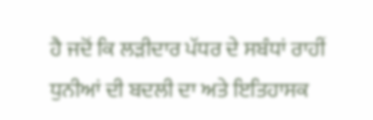ਹੈ ਜਦੋਂ ਕਿ ਲੜੀਦਾਰ ਪੱਧਰ ਦੇ ਸਬੰਧਾਂ ਰਾਹੀਂ ਧੁਨੀਆਂ ਦੀ ਬਦਲੀ ਦਾ ਅਤੇ ਇਤਿਹਾਸਕ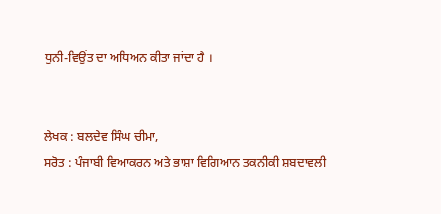ਧੁਨੀ-ਵਿਉਂਤ ਦਾ ਅਧਿਅਨ ਕੀਤਾ ਜਾਂਦਾ ਹੈ ।


ਲੇਖਕ : ਬਲਦੇਵ ਸਿੰਘ ਚੀਮਾ,
ਸਰੋਤ : ਪੰਜਾਬੀ ਵਿਆਕਰਨ ਅਤੇ ਭਾਸ਼ਾ ਵਿਗਿਆਨ ਤਕਨੀਕੀ ਸ਼ਬਦਾਵਲੀ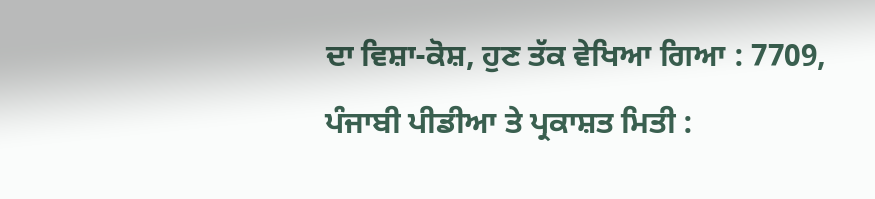ਦਾ ਵਿਸ਼ਾ-ਕੋਸ਼, ਹੁਣ ਤੱਕ ਵੇਖਿਆ ਗਿਆ : 7709, ਪੰਜਾਬੀ ਪੀਡੀਆ ਤੇ ਪ੍ਰਕਾਸ਼ਤ ਮਿਤੀ :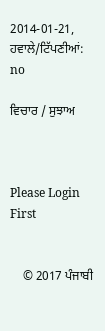2014-01-21, ਹਵਾਲੇ/ਟਿੱਪਣੀਆਂ: no

ਵਿਚਾਰ / ਸੁਝਾਅ



Please Login First


    © 2017 ਪੰਜਾਬੀ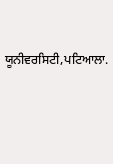ਯੂਨੀਵਰਸਿਟੀ,ਪਟਿਆਲਾ.